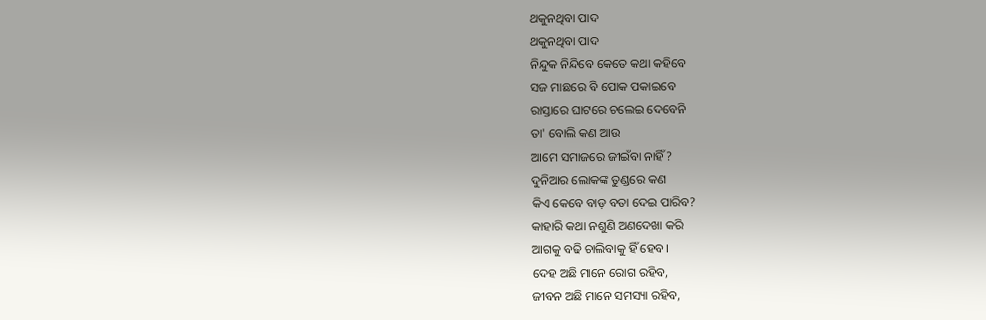ଥକୁନଥିବା ପାଦ
ଥକୁନଥିବା ପାଦ
ନିନ୍ଦୁକ ନିନ୍ଦିବେ କେତେ କଥା କହିବେ
ସଜ ମାଛରେ ବି ପୋକ ପକାଇବେ
ରାସ୍ତାରେ ଘାଟରେ ଚଲେଇ ଦେବେନି
ତା' ବୋଲି କଣ ଆଉ
ଆମେ ସମାଜରେ ଜୀଇଁବା ନାହିଁ?
ଦୁନିଆର ଲୋକଙ୍କ ତୁଣ୍ଡରେ କଣ
କିଏ କେବେ ବାଡ଼ ବତା ଦେଇ ପାରିବ?
କାହାରି କଥା ନଶୁଣି ଅଣଦେଖା କରି
ଆଗକୁ ବଢି ଚାଲିବାକୁ ହିଁ ହେବ।
ଦେହ ଅଛି ମାନେ ରୋଗ ରହିବ,
ଜୀବନ ଅଛି ମାନେ ସମସ୍ୟା ରହିବ,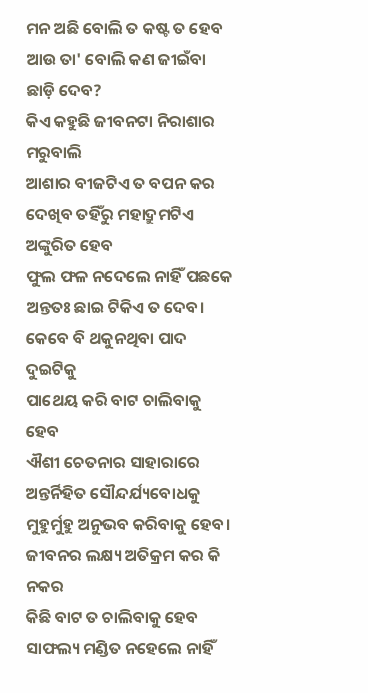ମନ ଅଛି ବୋଲି ତ କଷ୍ଟ ତ ହେବ
ଆଉ ତା' ବୋଲି କଣ ଜୀଇଁବା ଛାଡ଼ି ଦେବ?
କିଏ କହୁଛି ଜୀବନଟା ନିରାଶାର ମରୁବାଲି
ଆଶାର ବୀଜଟିଏ ତ ବପନ କର
ଦେଖିବ ତହିଁରୁ ମହାଦ୍ରୁମଟିଏ ଅଙ୍କୁରିତ ହେବ
ଫୁଲ ଫଳ ନଦେଲେ ନାହିଁ ପଛକେ
ଅନ୍ତତଃ ଛାଇ ଟିକିଏ ତ ଦେବ।
କେବେ ବି ଥକୁନଥିବା ପାଦ ଦୁଇଟିକୁ
ପାଥେୟ କରି ବାଟ ଚାଲିବାକୁ ହେବ
ଐଶୀ ଚେତନାର ସାହାରାରେ
ଅନ୍ତର୍ନିହିତ ସୌନ୍ଦର୍ଯ୍ୟବୋଧକୁ
ମୁହୁର୍ମୁହୁ ଅନୁଭବ କରିବାକୁ ହେବ।
ଜୀବନର ଲକ୍ଷ୍ୟ ଅତିକ୍ରମ କର କି ନକର
କିଛି ବାଟ ତ ଚାଲିବାକୁ ହେବ
ସାଫଲ୍ୟ ମଣ୍ଡିତ ନହେଲେ ନାହିଁ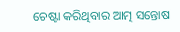ଚେଷ୍ଟା କରିଥିବାର ଆତ୍ମ ସନ୍ତୋଷ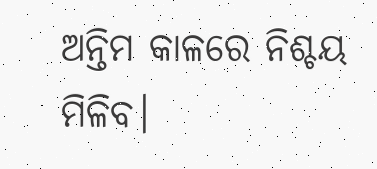ଅନ୍ତିମ କାଳରେ ନିଶ୍ଚୟ ମିଳିବ।